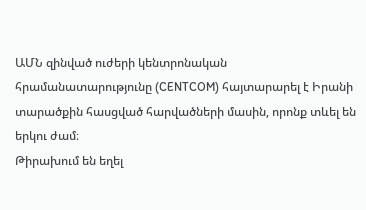ԱՄՆ զինված ուժերի կենտրոնական հրամանատարությունը (CENTCOM) հայտարարել է Իրանի տարածքին հասցված հարվածների մասին, որոնք տևել են երկու ժամ։
Թիրախում են եղել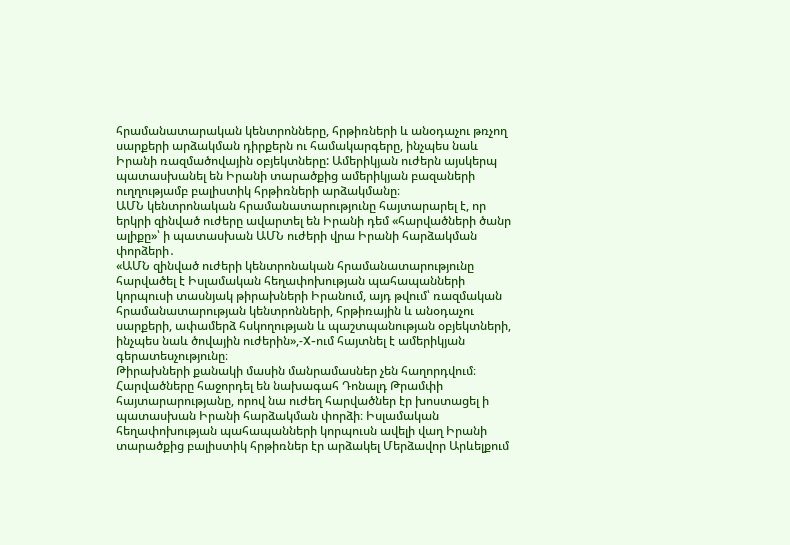հրամանատարական կենտրոնները, հրթիռների և անօդաչու թռչող սարքերի արձակման դիրքերն ու համակարգերը, ինչպես նաև Իրանի ռազմածովային օբյեկտները: Ամերիկյան ուժերն այսկերպ պատասխանել են Իրանի տարածքից ամերիկյան բազաների ուղղությամբ բալիստիկ հրթիռների արձակմանը։
ԱՄՆ կենտրոնական հրամանատարությունը հայտարարել է, որ երկրի զինված ուժերը ավարտել են Իրանի դեմ «հարվածների ծանր ալիքը»՝ ի պատասխան ԱՄՆ ուժերի վրա Իրանի հարձակման փորձերի․
«ԱՄՆ զինված ուժերի կենտրոնական հրամանատարությունը հարվածել է Իսլամական հեղափոխության պահապանների կորպուսի տասնյակ թիրախների Իրանում, այդ թվում՝ ռազմական հրամանատարության կենտրոնների, հրթիռային և անօդաչու սարքերի, ափամերձ հսկողության և պաշտպանության օբյեկտների, ինչպես նաև ծովային ուժերին»,-X-ում հայտնել է ամերիկյան գերատեսչությունը։
Թիրախների քանակի մասին մանրամասներ չեն հաղորդվում։
Հարվածները հաջորդել են նախագահ Դոնալդ Թրամփի հայտարարությանը, որով նա ուժեղ հարվածներ էր խոստացել ի պատասխան Իրանի հարձակման փորձի։ Իսլամական հեղափոխության պահապանների կորպուսն ավելի վաղ Իրանի տարածքից բալիստիկ հրթիռներ էր արձակել Մերձավոր Արևելքում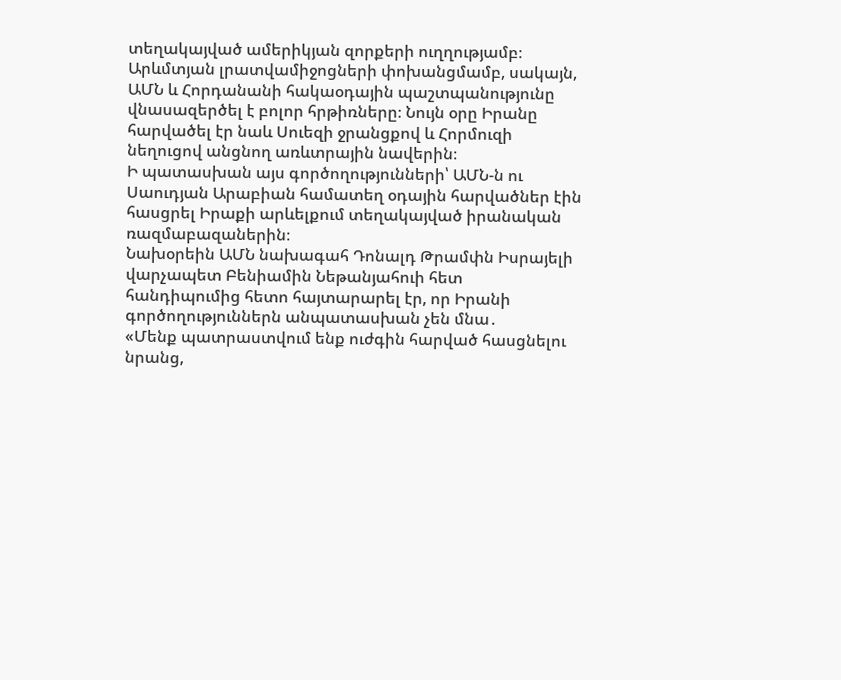տեղակայված ամերիկյան զորքերի ուղղությամբ։ Արևմտյան լրատվամիջոցների փոխանցմամբ, սակայն, ԱՄՆ և Հորդանանի հակաօդային պաշտպանությունը վնասազերծել է բոլոր հրթիռները։ Նույն օրը Իրանը հարվածել էր նաև Սուեզի ջրանցքով և Հորմուզի նեղուցով անցնող առևտրային նավերին։
Ի պատասխան այս գործողությունների՝ ԱՄՆ-ն ու Սաուդյան Արաբիան համատեղ օդային հարվածներ էին հասցրել Իրաքի արևելքում տեղակայված իրանական ռազմաբազաներին։
Նախօրեին ԱՄՆ նախագահ Դոնալդ Թրամփն Իսրայելի վարչապետ Բենիամին Նեթանյահուի հետ հանդիպումից հետո հայտարարել էր, որ Իրանի գործողություններն անպատասխան չեն մնա․
«Մենք պատրաստվում ենք ուժգին հարված հասցնելու նրանց,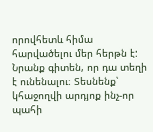որովհետև հիմա հարվածելու մեր հերթն է: Նրանք գիտեն, որ դա տեղի է ունենալու։ Տեսնենք՝ կհաջողվի արդյոք ինչ-որ պահի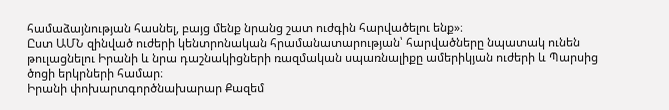համաձայնության հասնել, բայց մենք նրանց շատ ուժգին հարվածելու ենք»։
Ըստ ԱՄՆ զինված ուժերի կենտրոնական հրամանատարության՝ հարվածները նպատակ ունեն թուլացնելու Իրանի և նրա դաշնակիցների ռազմական սպառնալիքը ամերիկյան ուժերի և Պարսից ծոցի երկրների համար։
Իրանի փոխարտգործնախարար Քազեմ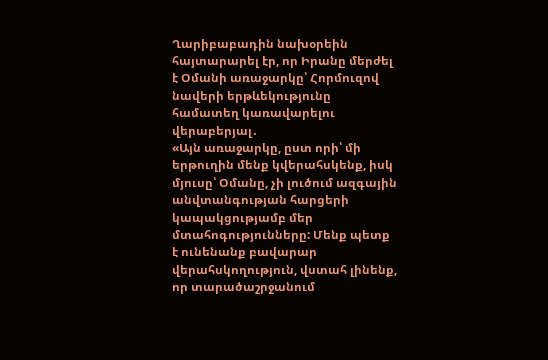Ղարիբաբադին նախօրեին հայտարարել էր, որ Իրանը մերժել է Օմանի առաջարկը՝ Հորմուզով նավերի երթևեկությունը համատեղ կառավարելու վերաբերյալ․
«Այն առաջարկը, ըստ որի՝ մի երթուղին մենք կվերահսկենք, իսկ մյուսը՝ Օմանը, չի լուծում ազգային անվտանգության հարցերի կապակցությամբ մեր մտահոգությունները: Մենք պետք է ունենանք բավարար վերահսկողություն, վստահ լինենք, որ տարածաշրջանում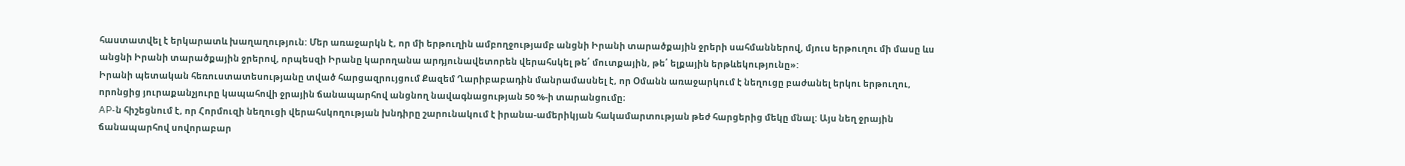հաստատվել է երկարատև խաղաղություն: Մեր առաջարկն է, որ մի երթուղին ամբողջությամբ անցնի Իրանի տարածքային ջրերի սահմաններով, մյուս երթուղու մի մասը ևս անցնի Իրանի տարածքային ջրերով, որպեսզի Իրանը կարողանա արդյունավետորեն վերահսկել թե՛ մուտքային, թե՛ ելքային երթևեկությունը»:
Իրանի պետական հեռուստատեսությանը տված հարցազրույցում Քազեմ Ղարիբաբադին մանրամասնել է, որ Օմանն առաջարկում է նեղուցը բաժանել երկու երթուղու, որոնցից յուրաքանչյուրը կապահովի ջրային ճանապարհով անցնող նավագնացության 50 %-ի տարանցումը։
AP-ն հիշեցնում է, որ Հորմուզի նեղուցի վերահսկողության խնդիրը շարունակում է իրանա-ամերիկյան հակամարտության թեժ հարցերից մեկը մնալ: Այս նեղ ջրային ճանապարհով սովորաբար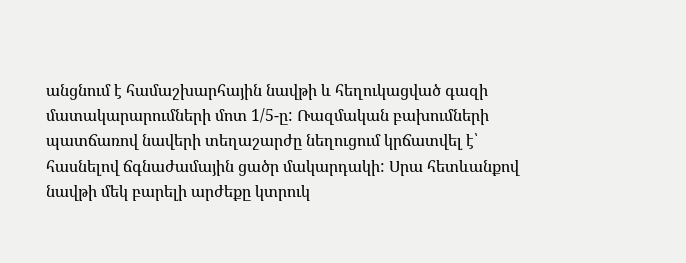անցնում է համաշխարհային նավթի և հեղուկացված գազի մատակարարումների մոտ 1/5-ը: Ռազմական բախումների պատճառով նավերի տեղաշարժը նեղուցում կրճատվել է՝ հասնելով ճգնաժամային ցածր մակարդակի: Սրա հետևանքով նավթի մեկ բարելի արժեքը կտրուկ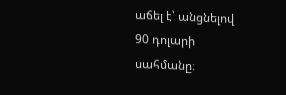աճել է՝ անցնելով 90 դոլարի սահմանը։